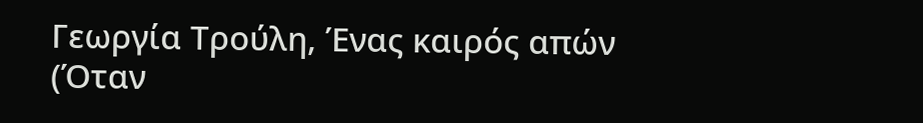Γεωργία Τρούλη, Ένας καιρός απών (Όταν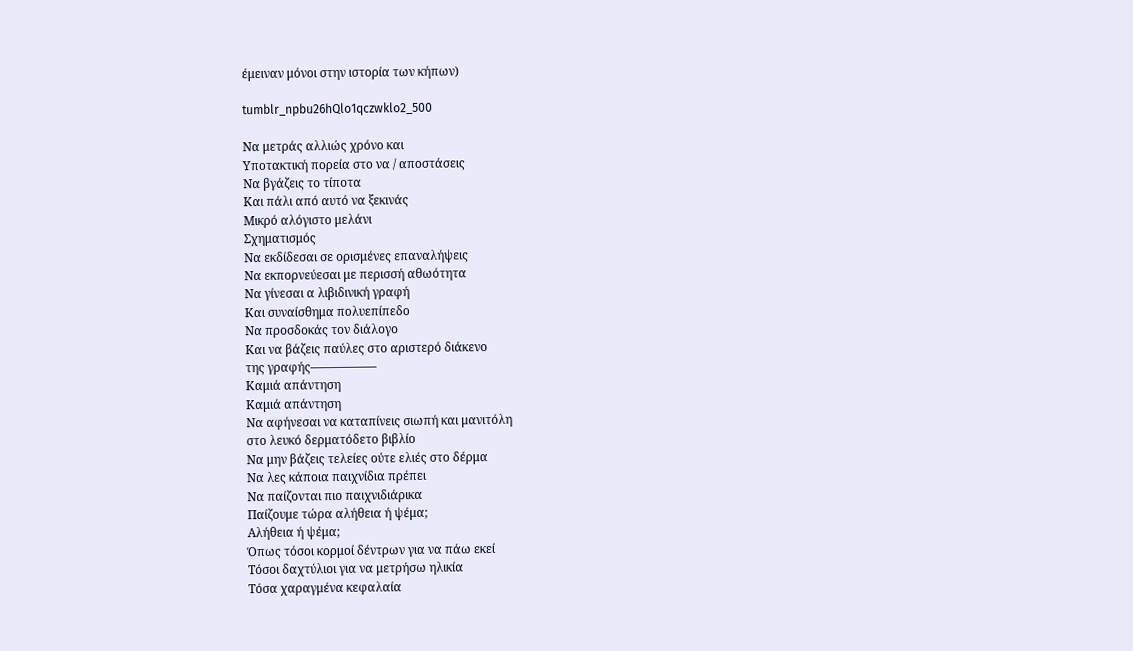έμειναν μόνοι στην ιστορία των κήπων)

tumblr_npbu26hQlo1qczwklo2_500

Να μετράς αλλιώς χρόνο και
Υποτακτική πορεία στο να / αποστάσεις
Να βγάζεις το τίποτα
Και πάλι από αυτό να ξεκινάς
Μικρό αλόγιστο μελάνι
Σχηματισμός
Να εκδίδεσαι σε ορισμένες επαναλήψεις
Να εκπορνεύεσαι με περισσή αθωότητα
Να γίνεσαι α λιβιδινική γραφή
Και συναίσθημα πολυεπίπεδο
Να προσδοκάς τον διάλογο
Και να βάζεις παύλες στο αριστερό διάκενο
της γραφής—————–
Καμιά απάντηση
Καμιά απάντηση
Να αφήνεσαι να καταπίνεις σιωπή και μανιτόλη
στο λευκό δερματόδετο βιβλίο
Να μην βάζεις τελείες ούτε ελιές στο δέρμα
Να λες κάποια παιχνίδια πρέπει
Να παίζονται πιο παιχνιδιάρικα
Παίζουμε τώρα αλήθεια ή ψέμα;
Αλήθεια ή ψέμα;
Όπως τόσοι κορμοί δέντρων για να πάω εκεί
Τόσοι δαχτύλιοι για να μετρήσω ηλικία
Τόσα χαραγμένα κεφαλαία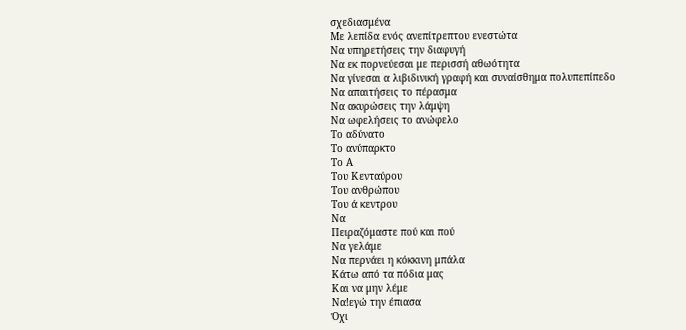σχεδιασμένα
Με λεπίδα ενός ανεπίτρεπτου ενεστώτα
Να υπηρετήσεις την διαφυγή
Να εκ πορνεύεσαι με περισσή αθωότητα
Να γίνεσαι α λιβιδινική γραφή και συναίσθημα πολυπεπίπεδο
Να απαιτήσεις το πέρασμα
Να ακυρώσεις την λάμψη
Να ωφελήσεις το ανώφελο
Το αδύνατο
Το ανύπαρκτο
Το Α
Του Κενταύρου
Του ανθρώπου
Του ά κεντρου
Να
Πειραζόμαστε πού και πού
Να γελάμε
Να περνάει η κόκκινη μπάλα
Κάτω από τα πόδια μας
Και να μην λέμε
Να!εγώ την έπιασα
Όχι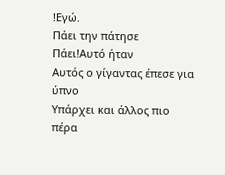!Εγώ.
Πάει την πάτησε
Πάει!Αυτό ήταν
Αυτός ο γίγαντας έπεσε για ύπνο
Υπάρχει και άλλος πιο πέρα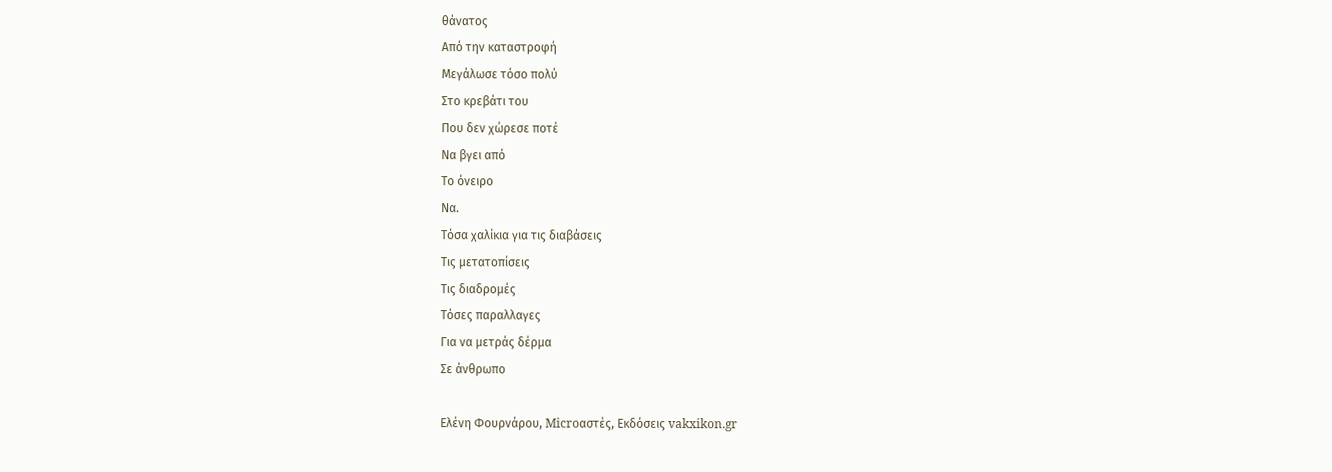θάνατος
Από την καταστροφή
Μεγάλωσε τόσο πολύ
Στο κρεβάτι του
Που δεν χώρεσε ποτέ
Να βγει από
Το όνειρο
Να.
Τόσα χαλίκια για τις διαβάσεις
Τις μετατοπίσεις
Τις διαδρομές
Τόσες παραλλαγες
Για να μετράς δέρμα
Σε άνθρωπο

Ελένη Φουρνάρου, Microαστές, Εκδόσεις vakxikon.gr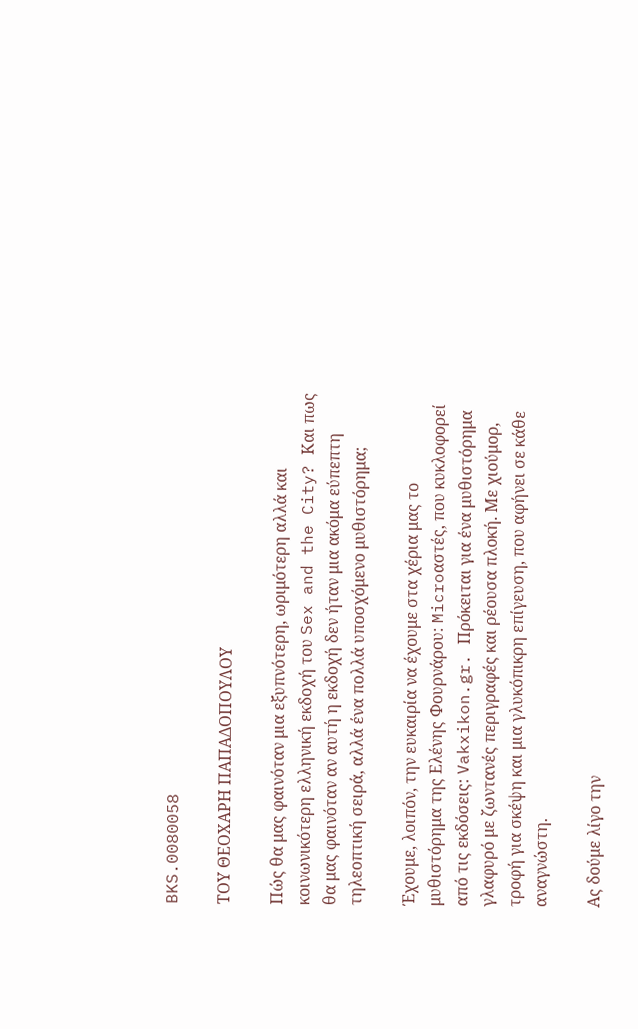BKS.0080058

ΤΟΥ ΘΕΟΧΑΡΗ ΠΑΠΑΔΟΠΟΥΛΟΥ

Πώς θα μας φαινόταν μια εξυπνότερη, ωριμότερη αλλά και κοινωνικότερη ελληνική εκδοχή του Sex and the City? Και πως θα μας φαινόταν αν αυτή η εκδοχή δεν ήταν μια ακόμα εύπεπτη τηλεοπτική σειρά, αλλά ένα πολλά υποσχόμενο μυθιστόρημα;

Έχουμε, λοιπόν, την ευκαιρία να έχουμε στα χέρια μας το μυθιστόρημα της Ελένης Φουρνάρου: Microαστές, που κυκλοφορεί από τις εκδόσεις: Vakxikon.gr. Πρόκειται για ένα μυθιστόρημα γλαφυρό με ζωντανές περιγραφές και ρέουσα πλοκή. Με χιούμορ, τροφή για σκέψη και μια γλυκόπικρη επίγευση, που αφήνει σε κάθε αναγνώστη.

Ας δούμε λίγο την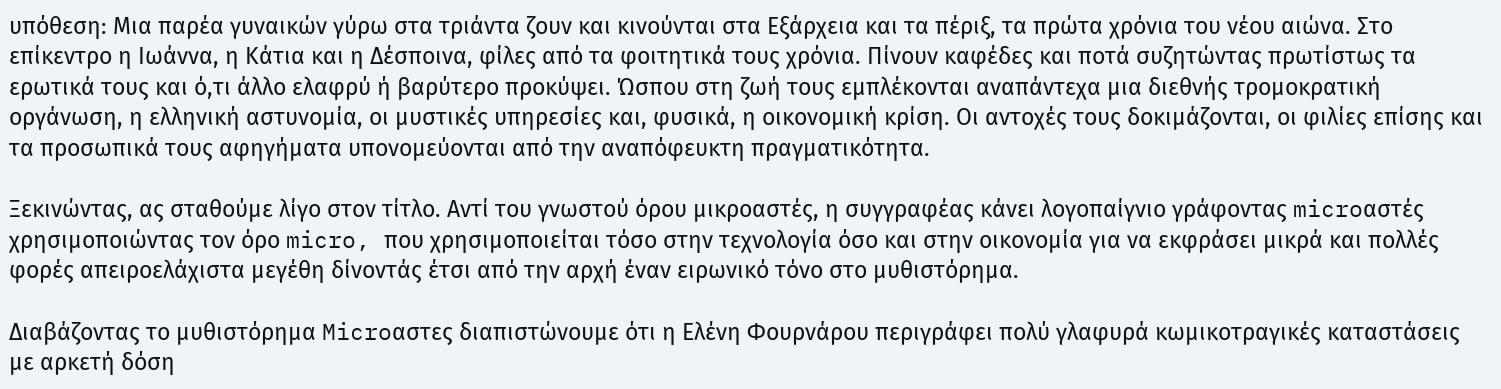υπόθεση: Μια παρέα γυναικών γύρω στα τριάντα ζουν και κινούνται στα Εξάρχεια και τα πέριξ, τα πρώτα χρόνια του νέου αιώνα. Στο επίκεντρο η Ιωάννα, η Κάτια και η Δέσποινα, φίλες από τα φοιτητικά τους χρόνια. Πίνουν καφέδες και ποτά συζητώντας πρωτίστως τα ερωτικά τους και ό,τι άλλο ελαφρύ ή βαρύτερο προκύψει. Ώσπου στη ζωή τους εμπλέκονται αναπάντεχα μια διεθνής τρομοκρατική οργάνωση, η ελληνική αστυνομία, οι μυστικές υπηρεσίες και, φυσικά, η οικονομική κρίση. Οι αντοχές τους δοκιμάζονται, οι φιλίες επίσης και τα προσωπικά τους αφηγήματα υπονομεύονται από την αναπόφευκτη πραγματικότητα.

Ξεκινώντας, ας σταθούμε λίγο στον τίτλο. Αντί του γνωστού όρου μικροαστές, η συγγραφέας κάνει λογοπαίγνιο γράφοντας microαστές χρησιμοποιώντας τον όρο micro, που χρησιμοποιείται τόσο στην τεχνολογία όσο και στην οικονομία για να εκφράσει μικρά και πολλές φορές απειροελάχιστα μεγέθη δίνοντάς έτσι από την αρχή έναν ειρωνικό τόνο στο μυθιστόρημα.

Διαβάζοντας το μυθιστόρημα Microαστες διαπιστώνουμε ότι η Ελένη Φουρνάρου περιγράφει πολύ γλαφυρά κωμικοτραγικές καταστάσεις με αρκετή δόση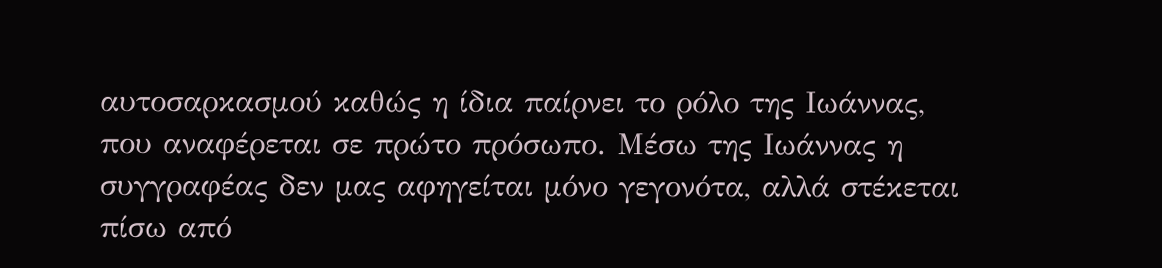αυτοσαρκασμού καθώς η ίδια παίρνει το ρόλο της Ιωάννας, που αναφέρεται σε πρώτο πρόσωπο. Μέσω της Ιωάννας η συγγραφέας δεν μας αφηγείται μόνο γεγονότα, αλλά στέκεται πίσω από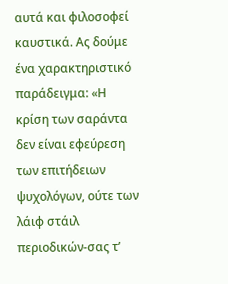αυτά και φιλοσοφεί καυστικά. Ας δούμε ένα χαρακτηριστικό παράδειγμα: «Η κρίση των σαράντα δεν είναι εφεύρεση των επιτήδειων ψυχολόγων, ούτε των λάιφ στάιλ περιοδικών-σας τ’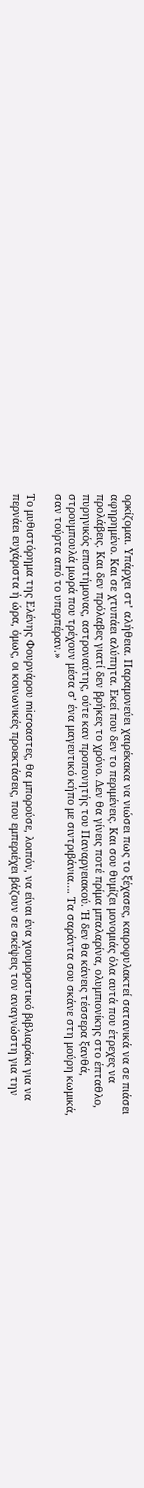ορκίζομαι. Υπάρχει στ’ αλήθεια. Παραμονεύει χαιρέκακα να νιώσει πως το ξέχασες, καιροφυλακτεί σατανικά να σε πιάσει αφηρημένο. Και σε χτυπάει αλύπητα. Εκεί που δεν το περιμένεις. Και σου θυμίζει μονομιάς όλα αυτά που έτρεχες να προλάβεις. Και δεν πρόλαβες γιατί δεν βρήκες το χρόνο. Δεν θα γίνεις ποτέ πρίμα μπαλαρίνα, ολυμπιονίκης στο έπταθλο, πυρηνικός επιστήμονας, αστροναύτης, ούτε καν προπονητής του Παναργειακού. Ή δεν θα κάνεις τέσσερα ξανθά, στρουμπουλά μωρά που τρέχουν μέσα σ’ ένα μαγευτικό κήπο με σιντριβάνια…. Τα σαράντα σου σκάνε στη μούρη κωμικά, σαν τούρτα από το υπερπέραν.»

Το μυθιστόρημα της Ελένης Φουρνάρου microαστες, θα μπορούσε, λοιπόν, να είναι ένα χιουμοριστικό βιβλιαράκι για να περνάει ευχάριστα ή ώρα, όμως, οι κοινωνικές προεκτάσεις, που εμπεριέχει βάζουν σε σκέψεις τον αναγνώστη για την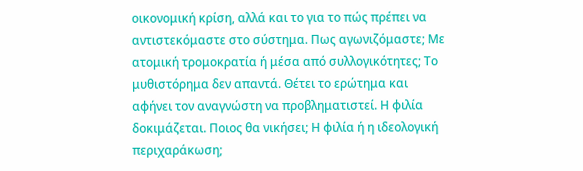οικονομική κρίση, αλλά και το για το πώς πρέπει να αντιστεκόμαστε στο σύστημα. Πως αγωνιζόμαστε; Με ατομική τρομοκρατία ή μέσα από συλλογικότητες; Το μυθιστόρημα δεν απαντά. Θέτει το ερώτημα και αφήνει τον αναγνώστη να προβληματιστεί. Η φιλία δοκιμάζεται. Ποιος θα νικήσει; Η φιλία ή η ιδεολογική περιχαράκωση;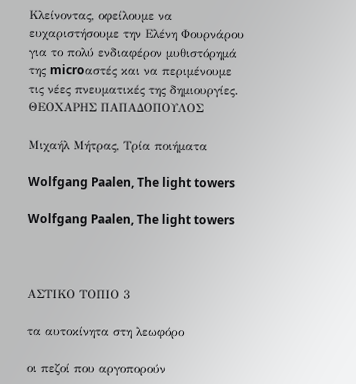Κλείνοντας, οφείλουμε να ευχαριστήσουμε την Ελένη Φουρνάρου για το πολύ ενδιαφέρον μυθιστόρημά της microαστές και να περιμένουμε τις νέες πνευματικές της δημιουργίες.
ΘΕΟΧΑΡΗΣ ΠΑΠΑΔΟΠΟΥΛΟΣ

Μιχαήλ Μήτρας, Τρία ποιήματα

Wolfgang Paalen, The light towers

Wolfgang Paalen, The light towers



ΑΣΤΙΚΟ ΤΟΠΙΟ 3

τα αυτοκίνητα στη λεωφόρο

οι πεζοί που αργοπορούν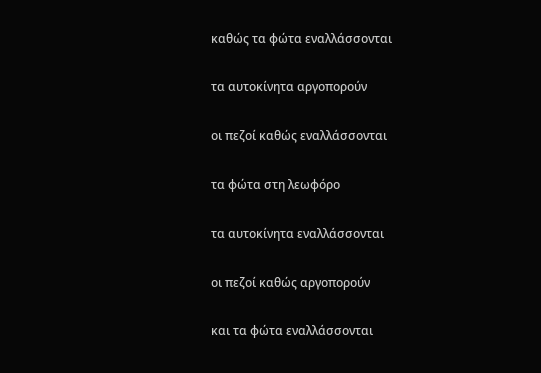καθώς τα φώτα εναλλάσσονται

τα αυτοκίνητα αργοπορούν

οι πεζοί καθώς εναλλάσσονται

τα φώτα στη λεωφόρο

τα αυτοκίνητα εναλλάσσονται

οι πεζοί καθώς αργοπορούν

και τα φώτα εναλλάσσονται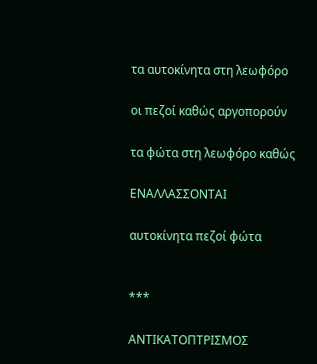τα αυτοκίνητα στη λεωφόρο

οι πεζοί καθώς αργοπορούν

τα φώτα στη λεωφόρο καθώς

ΕΝΑΛΛΑΣΣΟΝΤΑΙ

αυτοκίνητα πεζοί φώτα


***

ΑΝΤΙΚΑΤΟΠΤΡΙΣΜΟΣ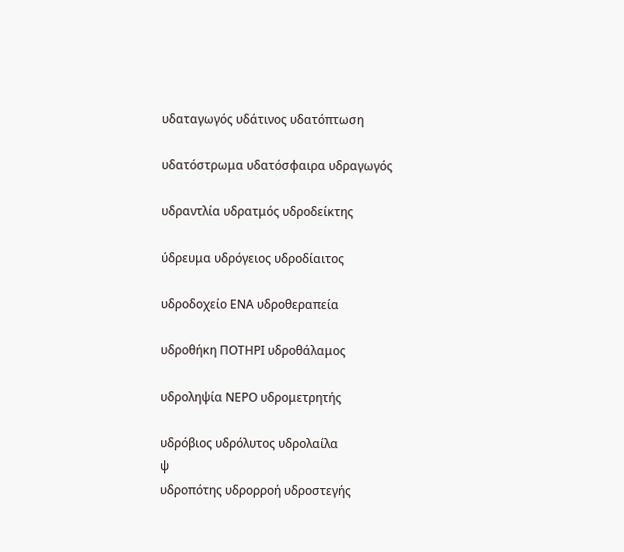υδαταγωγός υδάτινος υδατόπτωση

υδατόστρωμα υδατόσφαιρα υδραγωγός

υδραντλία υδρατμός υδροδείκτης

ύδρευμα υδρόγειος υδροδίαιτος

υδροδοχείο ΕΝΑ υδροθεραπεία

υδροθήκη ΠΟΤΗΡΙ υδροθάλαμος

υδροληψία ΝΕΡΟ υδρομετρητής

υδρόβιος υδρόλυτος υδρολαίλα
ψ
υδροπότης υδρορροή υδροστεγής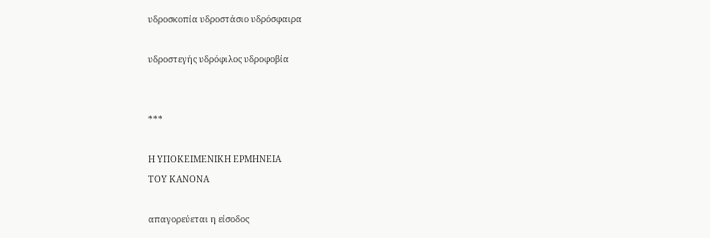υδροσκοπία υδροστάσιο υδρόσφαιρα

υδροστεγής υδρόφιλος υδροφοβία


***

Η ΥΠΟΚΕΙΜΕΝΙΚΗ ΕΡΜΗΝΕΙΑ
ΤΟΥ ΚΑΝΟΝΑ

απαγορεύεται η είσοδος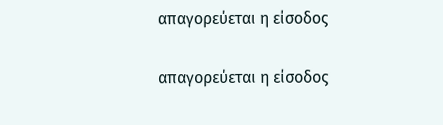απαγορεύεται η είσοδος

απαγορεύεται η είσοδος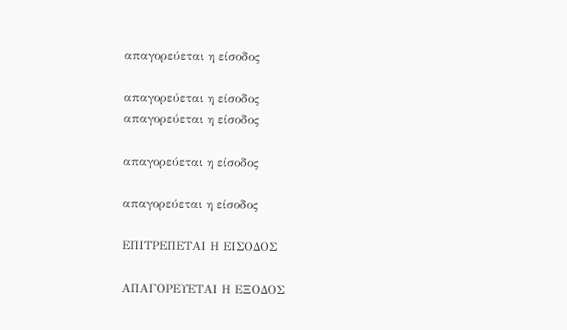απαγορεύεται η είσοδος

απαγορεύεται η είσοδος
απαγορεύεται η είσοδος

απαγορεύεται η είσοδος

απαγορεύεται η είσοδος

ΕΠΙΤΡΕΠΕΤΑΙ Η ΕΙΣΟΔΟΣ

ΑΠΑΓΟΡΕΥΕΤΑΙ Η ΕΞΟΔΟΣ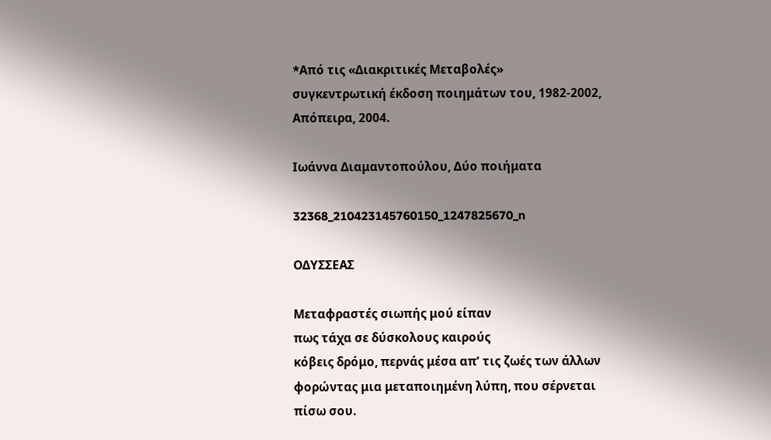*Aπό τις «Διακριτικές Μεταβολές»
συγκεντρωτική έκδοση ποιημάτων του, 1982-2002, Απόπειρα, 2004.

Ιωάννα Διαμαντοπούλου, Δύο ποιήματα

32368_210423145760150_1247825670_n

ΟΔΥΣΣΕΑΣ

Μεταφραστές σιωπής μού είπαν
πως τάχα σε δύσκολους καιρούς
κόβεις δρόμο, περνάς μέσα απ’ τις ζωές των άλλων
φορώντας μια μεταποιημένη λύπη, που σέρνεται πίσω σου.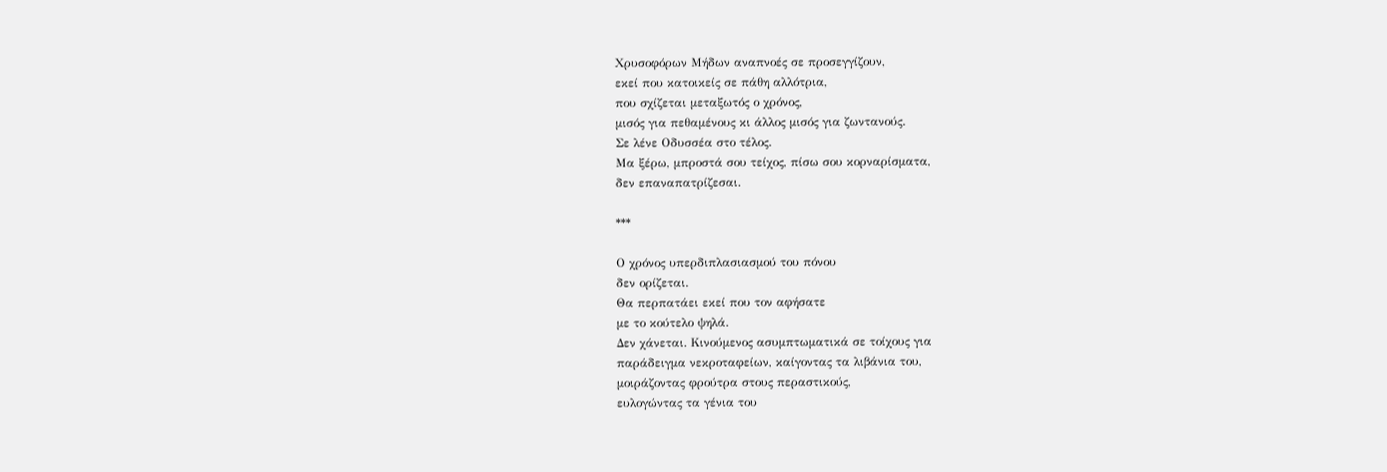Χρυσοφόρων Μήδων αναπνοές σε προσεγγίζουν,
εκεί που κατοικείς σε πάθη αλλότρια,
που σχίζεται μεταξωτός ο χρόνος,
μισός για πεθαμένους κι άλλος μισός για ζωντανούς.
Σε λένε Οδυσσέα στο τέλος.
Μα ξέρω, μπροστά σου τείχος, πίσω σου κορναρίσματα,
δεν επαναπατρίζεσαι.

***

Ο χρόνος υπερδιπλασιασμού του πόνου
δεν ορίζεται.
Θα περπατάει εκεί που τον αφήσατε
με το κούτελο ψηλά.
Δεν χάνεται. Κινούμενος ασυμπτωματικά σε τοίχους για
παράδειγμα νεκροταφείων, καίγοντας τα λιβάνια του,
μοιράζοντας φρούτρα στους περαστικούς,
ευλογώντας τα γένια του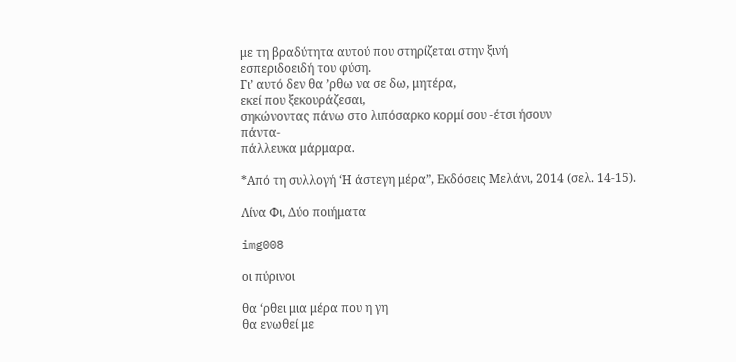με τη βραδύτητα αυτού που στηρίζεται στην ξινή
εσπεριδοειδή του φύση.
Γι’ αυτό δεν θα ’ρθω να σε δω, μητέρα,
εκεί που ξεκουράζεσαι,
σηκώνοντας πάνω στο λιπόσαρκο κορμί σου -έτσι ήσουν
πάντα-
πάλλευκα μάρμαρα.

*Από τη συλλογή ‘Η άστεγη μέρα”, Εκδόσεις Μελάνι, 2014 (σελ. 14-15).

Λίνα Φι, Δύο ποιήματα

img008

οι πύρινοι

θα ‘ρθει μια μέρα που η γη
θα ενωθεί με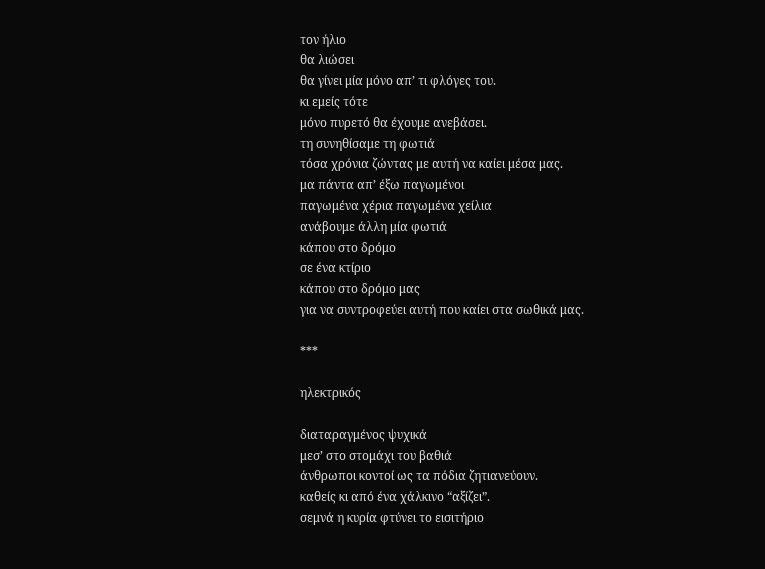τον ήλιο
θα λιώσει
θα γίνει μία μόνο απ’ τι φλόγες του.
κι εμείς τότε
μόνο πυρετό θα έχουμε ανεβάσει.
τη συνηθίσαμε τη φωτιά
τόσα χρόνια ζώντας με αυτή να καίει μέσα μας.
μα πάντα απ’ έξω παγωμένοι
παγωμένα χέρια παγωμένα χείλια
ανάβουμε άλλη μία φωτιά
κάπου στο δρόμο
σε ένα κτίριο
κάπου στο δρόμο μας
για να συντροφεύει αυτή που καίει στα σωθικά μας.

***

ηλεκτρικός

διαταραγμένος ψυχικά
μεσ’ στο στομάχι του βαθιά
άνθρωποι κοντοί ως τα πόδια ζητιανεύουν.
καθείς κι από ένα χάλκινο “αξίζει”.
σεμνά η κυρία φτύνει το εισιτήριο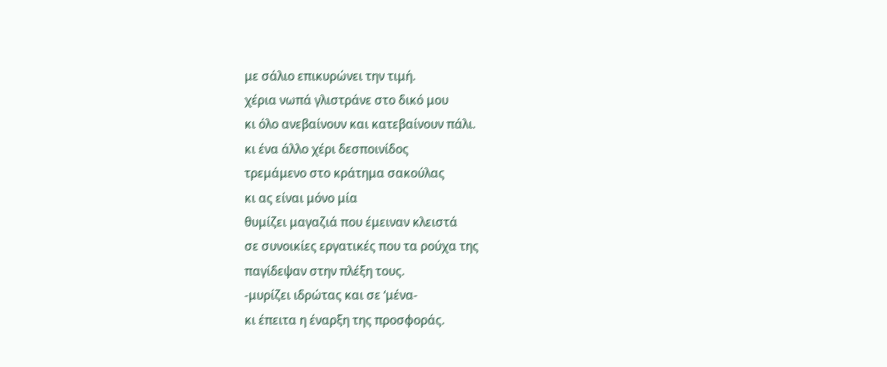με σάλιο επικυρώνει την τιμή.
χέρια νωπά γλιστράνε στο δικό μου
κι όλο ανεβαίνουν και κατεβαίνουν πάλι.
κι ένα άλλο χέρι δεσποινίδος
τρεμάμενο στο κράτημα σακούλας
κι ας είναι μόνο μία
θυμίζει μαγαζιά που έμειναν κλειστά
σε συνοικίες εργατικές που τα ρούχα της
παγίδεψαν στην πλέξη τους.
-μυρίζει ιδρώτας και σε ‘μένα-
κι έπειτα η έναρξη της προσφοράς.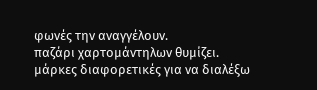φωνές την αναγγέλουν.
παζάρι χαρτομάντηλων θυμίζει.
μάρκες διαφορετικές για να διαλέξω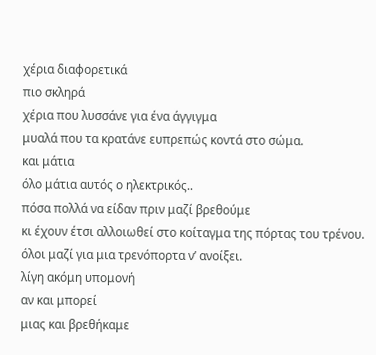χέρια διαφορετικά
πιο σκληρά
χέρια που λυσσάνε για ένα άγγιγμα
μυαλά που τα κρατάνε ευπρεπώς κοντά στο σώμα.
και μάτια
όλο μάτια αυτός ο ηλεκτρικός..
πόσα πολλά να είδαν πριν μαζί βρεθούμε
κι έχουν έτσι αλλοιωθεί στο κοίταγμα της πόρτας του τρένου.
όλοι μαζί για μια τρενόπορτα ν’ ανοίξει.
λίγη ακόμη υπομονή
αν και μπορεί
μιας και βρεθήκαμε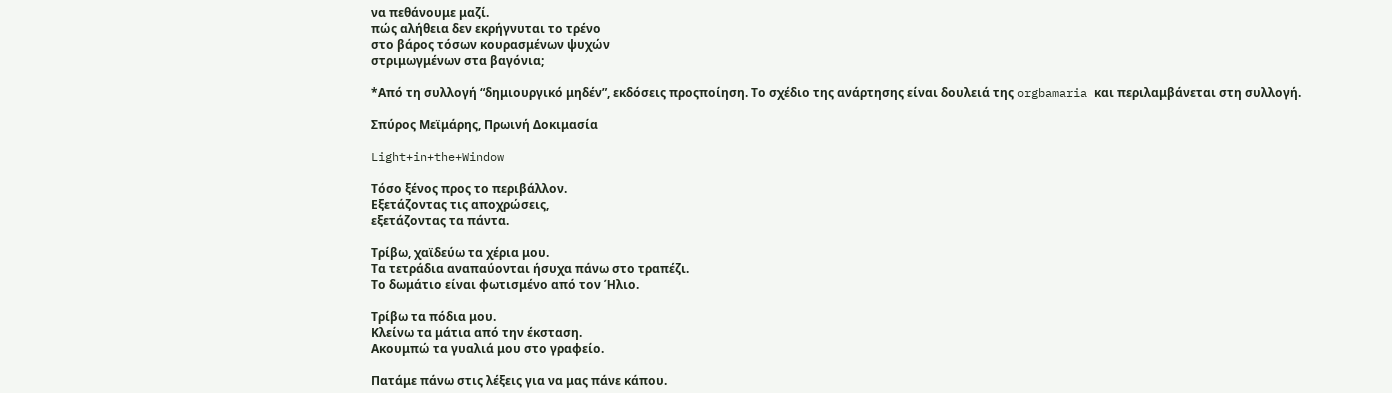να πεθάνουμε μαζί.
πώς αλήθεια δεν εκρήγνυται το τρένο
στο βάρος τόσων κουρασμένων ψυχών
στριμωγμένων στα βαγόνια;

*Από τη συλλογή “δημιουργικό μηδέν”, εκδόσεις προςποίηση. Το σχέδιο της ανάρτησης είναι δουλειά της orgbamaria και περιλαμβάνεται στη συλλογή.

Σπύρος Μεϊμάρης, Πρωινή Δοκιμασία

Light+in+the+Window

Τόσο ξένος προς το περιβάλλον.
Εξετάζοντας τις αποχρώσεις,
εξετάζοντας τα πάντα.

Τρίβω, χαϊδεύω τα χέρια μου.
Τα τετράδια αναπαύονται ήσυχα πάνω στο τραπέζι.
Το δωμάτιο είναι φωτισμένο από τον Ήλιο.

Τρίβω τα πόδια μου.
Κλείνω τα μάτια από την έκσταση.
Ακουμπώ τα γυαλιά μου στο γραφείο.

Πατάμε πάνω στις λέξεις για να μας πάνε κάπου.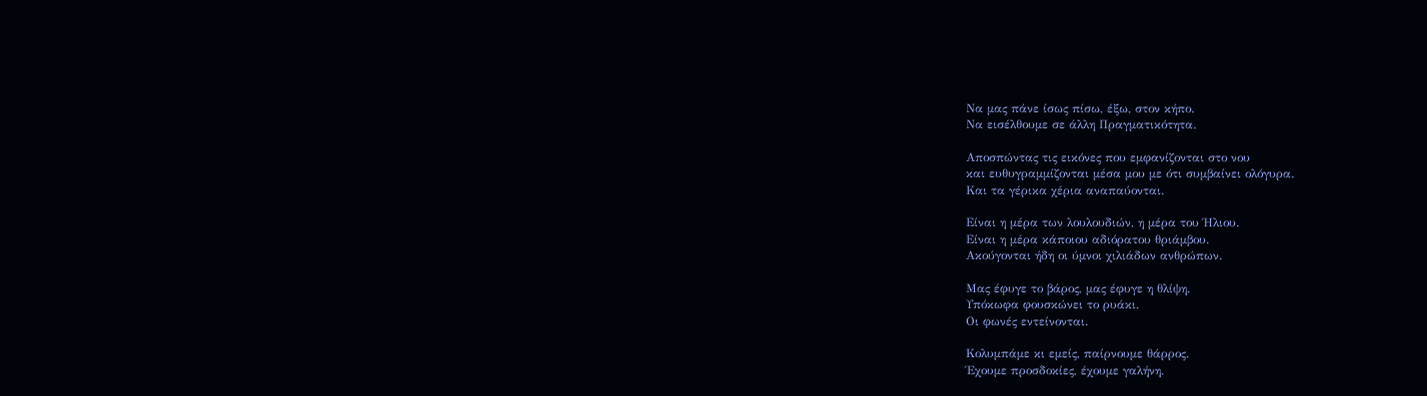Να μας πάνε ίσως πίσω, έξω, στον κήπο.
Να εισέλθουμε σε άλλη Πραγματικότητα.

Αποσπώντας τις εικόνες που εμφανίζονται στο νου
και ευθυγραμμίζονται μέσα μου με ότι συμβαίνει ολόγυρα.
Και τα γέρικα χέρια αναπαύονται.

Είναι η μέρα των λουλουδιών, η μέρα του Ήλιου.
Είναι η μέρα κάποιου αδιόρατου θριάμβου.
Ακούγονται ήδη οι ύμνοι χιλιάδων ανθρώπων.

Μας έφυγε το βάρος, μας έφυγε η θλίψη.
Υπόκωφα φουσκώνει το ρυάκι.
Οι φωνές εντείνονται.

Κολυμπάμε κι εμείς, παίρνουμε θάρρος.
Έχουμε προσδοκίες, έχουμε γαλήνη.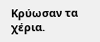Κρύωσαν τα χέρια.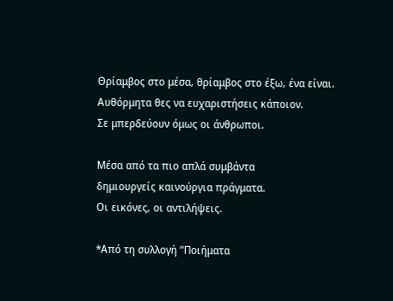Θρίαμβος στο μέσα, θρίαμβος στο έξω, ένα είναι.
Αυθόρμητα θες να ευχαριστήσεις κάποιον.
Σε μπερδεύουν όμως οι άνθρωποι.

Μέσα από τα πιο απλά συμβάντα
δημιουργείς καινούργια πράγματα.
Οι εικόνες, οι αντιλήψεις.

*Από τη συλλογή “Ποιήματα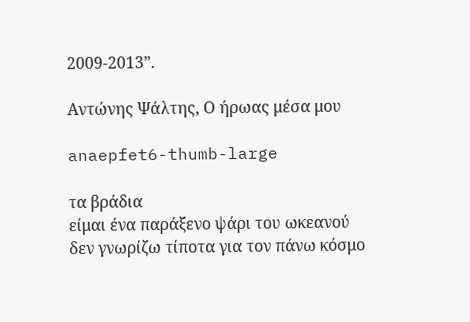2009-2013”.

Αντώνης Ψάλτης, Ο ήρωας μέσα μου

anaepfet6-thumb-large

τα βράδια
είμαι ένα παράξενο ψάρι του ωκεανού
δεν γνωρίζω τίποτα για τον πάνω κόσμο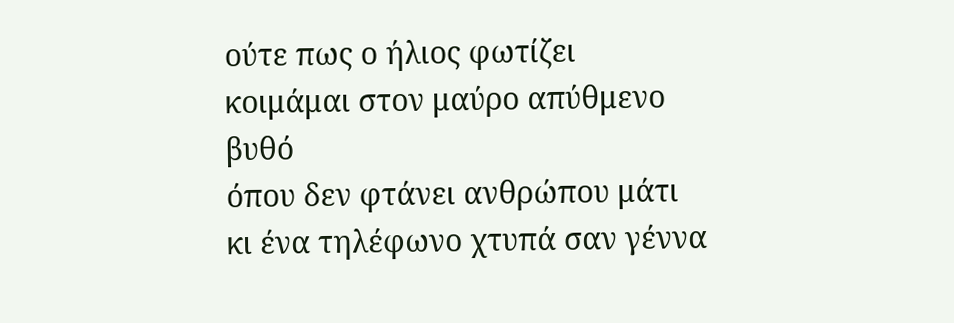ούτε πως ο ήλιος φωτίζει
κοιμάμαι στον μαύρο απύθμενο βυθό
όπου δεν φτάνει ανθρώπου μάτι
κι ένα τηλέφωνο χτυπά σαν γέννα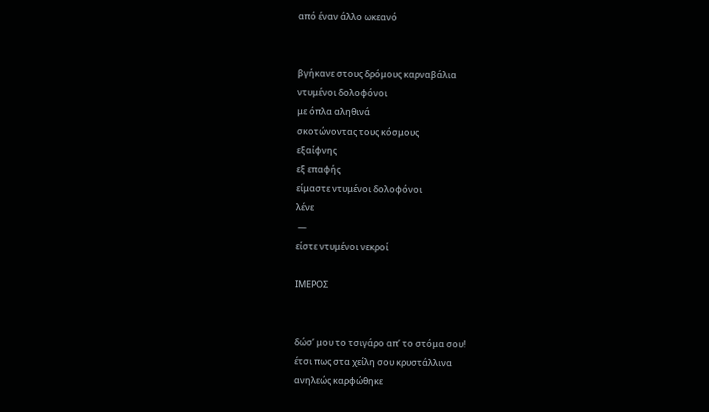από έναν άλλο ωκεανό


βγήκανε στους δρόμους καρναβάλια
ντυμένοι δολοφόνοι
με όπλα αληθινά
σκοτώνοντας τους κόσμους
εξαίφνης
εξ επαφής
είμαστε ντυμένοι δολοφόνοι
λένε
 —
είστε ντυμένοι νεκροί

ΙΜΕΡΟΣ


δώσ’ μου το τσιγάρο απ’ το στόμα σου!
έτσι πως στα χείλη σου κρυστάλλινα
ανηλεώς καρφώθηκε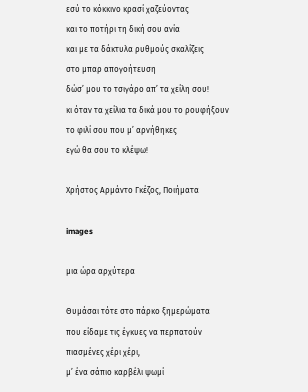εσύ το κόκκινο κρασί χαζεύοντας
και το ποτήρι τη δική σου ανία
και με τα δάκτυλα ρυθμούς σκαλίζεις
στο μπαρ απογοήτευση
δώσ’ μου το τσιγάρο απ’ τα χείλη σου!
κι όταν τα χείλια τα δικά μου το ρουφήξουν
το φιλί σου που μ’ αρνήθηκες
εγώ θα σου το κλέψω!

Χρήστος Αρμάντο Γκέζος, Ποιήματα

images

μια ώρα αρχύτερα

Θυμάσαι τότε στο πάρκο ξημερώματα
που είδαμε τις έγκυες να περπατούν
πιασμένες χέρι χέρι,
μ’ ένα σάπιο καρβέλι ψωμί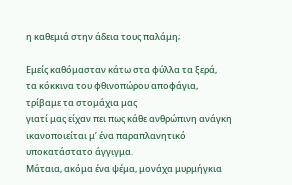η καθεμιά στην άδεια τους παλάμη;

Εμείς καθόμασταν κάτω στα φύλλα τα ξερά,
τα κόκκινα του φθινοπώρου αποφάγια,
τρίβαμε τα στομάχια μας
γιατί μας είχαν πει πως κάθε ανθρώπινη ανάγκη
ικανοποιείται μ’ ένα παραπλανητικό
υποκατάστατο άγγιγμα.
Μάταια, ακόμα ένα ψέμα, μονάχα μυρμήγκια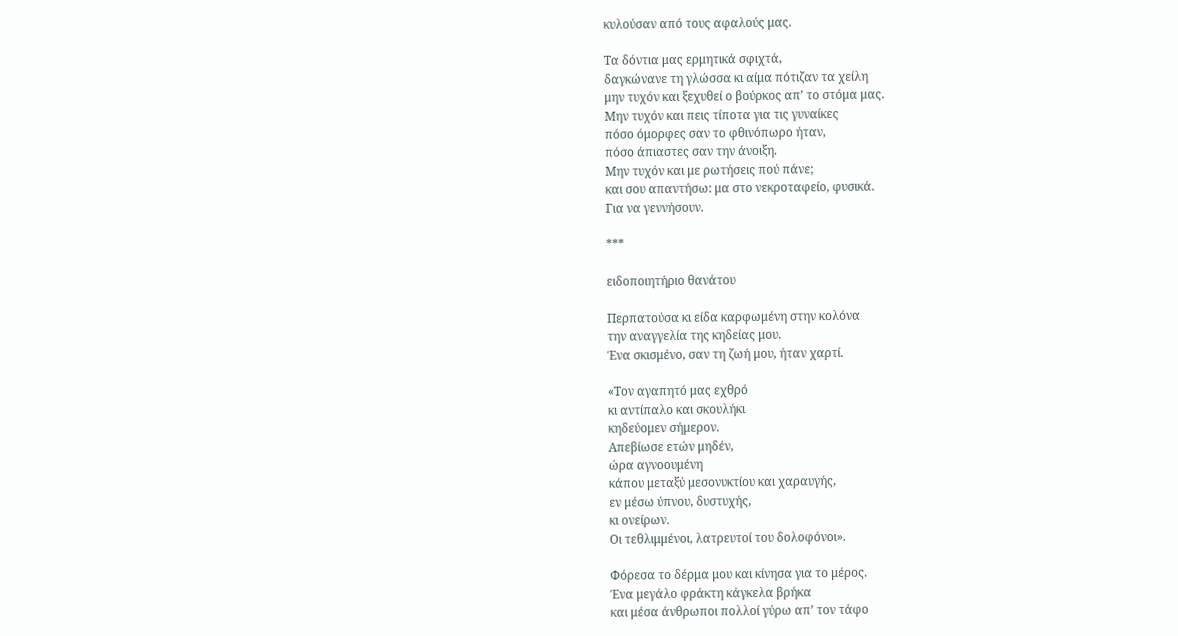κυλούσαν από τους αφαλούς μας.

Τα δόντια μας ερμητικά σφιχτά,
δαγκώνανε τη γλώσσα κι αίμα πότιζαν τα χείλη
μην τυχόν και ξεχυθεί ο βούρκος απ’ το στόμα μας.
Μην τυχόν και πεις τίποτα για τις γυναίκες
πόσο όμορφες σαν το φθινόπωρο ήταν,
πόσο άπιαστες σαν την άνοιξη.
Μην τυχόν και με ρωτήσεις πού πάνε;
και σου απαντήσω: μα στο νεκροταφείο, φυσικά.
Για να γεννήσουν.

***

ειδοποιητήριο θανάτου

Περπατούσα κι είδα καρφωμένη στην κολόνα
την αναγγελία της κηδείας μου.
Ένα σκισμένο, σαν τη ζωή μου, ήταν χαρτί.

«Τον αγαπητό μας εχθρό
κι αντίπαλο και σκουλήκι
κηδεύομεν σήμερον.
Απεβίωσε ετών μηδέν,
ώρα αγνοουμένη
κάπου μεταξύ μεσονυκτίου και χαραυγής,
εν μέσω ύπνου, δυστυχής,
κι ονείρων.
Οι τεθλιμμένοι, λατρευτοί του δολοφόνοι».

Φόρεσα το δέρμα μου και κίνησα για το μέρος.
Ένα μεγάλο φράκτη κάγκελα βρήκα
και μέσα άνθρωποι πολλοί γύρω απ’ τον τάφο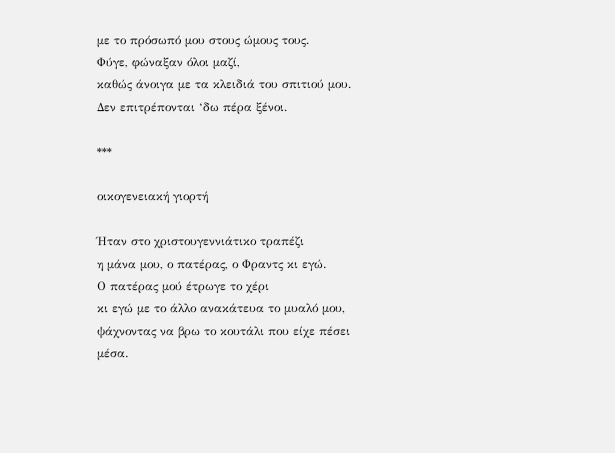με το πρόσωπό μου στους ώμους τους.
Φύγε, φώναξαν όλοι μαζί,
καθώς άνοιγα με τα κλειδιά του σπιτιού μου.
Δεν επιτρέπονται ‘δω πέρα ξένοι.

***

οικογενειακή γιορτή

Ήταν στο χριστουγεννιάτικο τραπέζι
η μάνα μου, ο πατέρας, ο Φραντς κι εγώ.
Ο πατέρας μού έτρωγε το χέρι
κι εγώ με το άλλο ανακάτευα το μυαλό μου,
ψάχνοντας να βρω το κουτάλι που είχε πέσει μέσα.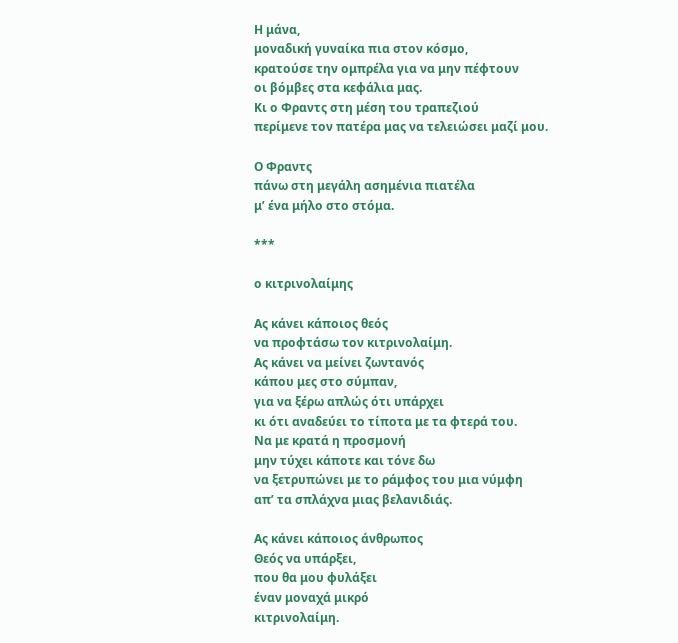Η μάνα,
μοναδική γυναίκα πια στον κόσμο,
κρατούσε την ομπρέλα για να μην πέφτουν
οι βόμβες στα κεφάλια μας.
Κι ο Φραντς στη μέση του τραπεζιού
περίμενε τον πατέρα μας να τελειώσει μαζί μου.

Ο Φραντς
πάνω στη μεγάλη ασημένια πιατέλα
μ’ ένα μήλο στο στόμα.

***

ο κιτρινολαίμης

Ας κάνει κάποιος θεός
να προφτάσω τον κιτρινολαίμη.
Ας κάνει να μείνει ζωντανός
κάπου μες στο σύμπαν,
για να ξέρω απλώς ότι υπάρχει
κι ότι αναδεύει το τίποτα με τα φτερά του.
Να με κρατά η προσμονή
μην τύχει κάποτε και τόνε δω
να ξετρυπώνει με το ράμφος του μια νύμφη
απ’ τα σπλάχνα μιας βελανιδιάς.

Ας κάνει κάποιος άνθρωπος
Θεός να υπάρξει,
που θα μου φυλάξει
έναν μοναχά μικρό
κιτρινολαίμη.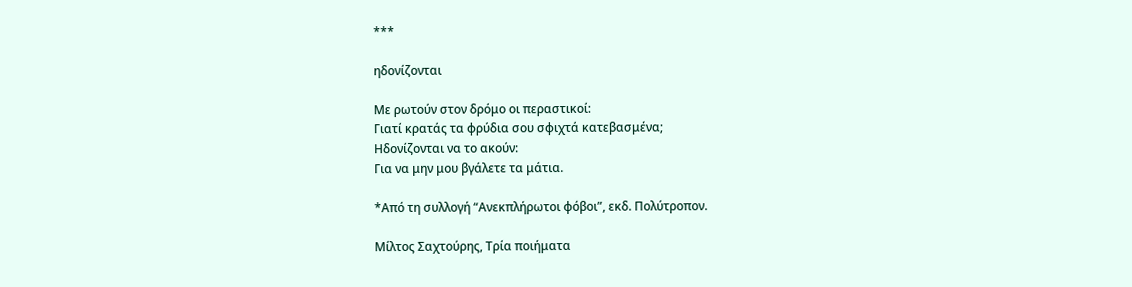***

ηδονίζονται

Με ρωτούν στον δρόμο οι περαστικοί:
Γιατί κρατάς τα φρύδια σου σφιχτά κατεβασμένα;
Ηδονίζονται να το ακούν:
Για να μην μου βγάλετε τα μάτια.

*Από τη συλλογή “Ανεκπλήρωτοι φόβοι”, εκδ. Πολύτροπον.

Μίλτος Σαχτούρης, Τρία ποιήματα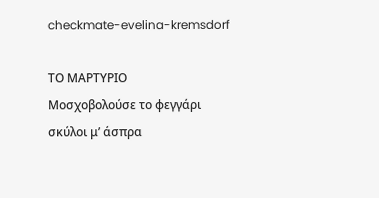checkmate-evelina-kremsdorf

ΤΟ ΜΑΡΤΥΡΙΟ
Μοσχοβολούσε το φεγγάρι
σκύλοι μ’ άσπρα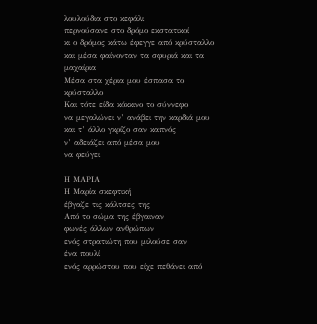λουλούδια στο κεφάλι
περνούσανε στο δρόμο εκστατικοί
κι ο δρόμος κάτω έφεγγε από κρύσταλλο
και μέσα φαίνονταν τα σφυριά και τα μαχαίρια
Μέσα στα χέρια μου έσπασα το κρύσταλλο
Και τότε είδα κόκκινο το σύννεφο
να μεγαλώνει ν’ ανάβει την καρδιά μου
και τ’ άλλο γκρίζο σαν καπνός
ν’ αδειάζει από μέσα μου
να φεύγει

Η ΜΑΡΙΑ
Η Μαρία σκεφτική
έβγαζε τις κάλτσες της
Από το σώμα της έβγαιναν
φωνές άλλων ανθρώπων
ενός στρατιώτη που μιλούσε σαν
ένα πουλί
ενός αρρώστου που είχε πεθάνει από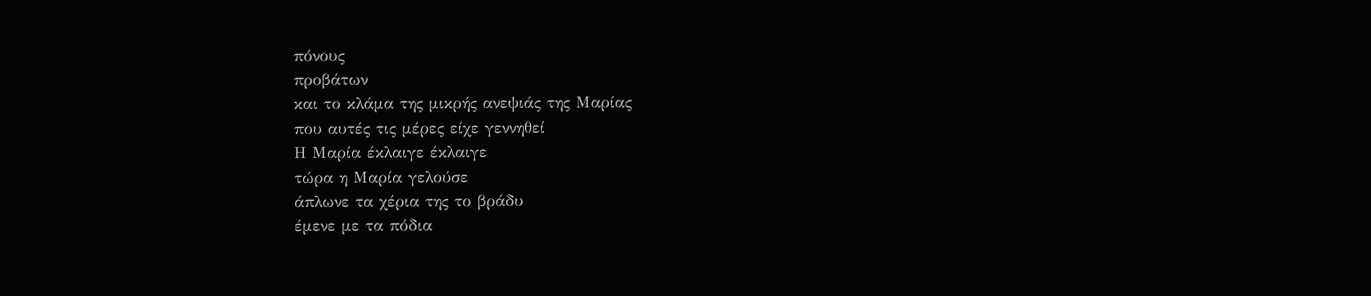πόνους
προβάτων
και το κλάμα της μικρής ανεψιάς της Μαρίας
που αυτές τις μέρες είχε γεννηθεί
Η Μαρία έκλαιγε έκλαιγε
τώρα η Μαρία γελούσε
άπλωνε τα χέρια της το βράδυ
έμενε με τα πόδια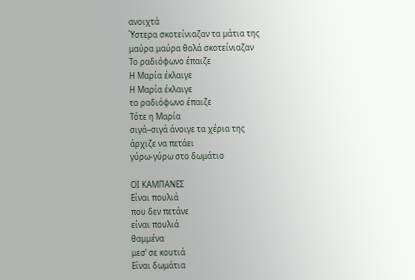ανοιχτά
Ύστερα σκοτείνιαζαν τα μάτια της
μαύρα μαύρα θολά σκοτείνιαζαν
Το ραδιόφωνο έπαιζε
Η Μαρία έκλαιγε
Η Μαρία έκλαιγε
το ραδιόφωνο έπαιζε
Τότε η Μαρία
σιγά–σιγά άνοιγε τα χέρια της
άρχιζε να πετάει
γύρω-γύρω στο δωμάτιο

ΟΙ ΚΑΜΠΑΝΕΣ
Είναι πουλιά
που δεν πετάνε
είναι πουλιά
θαμμένα
μεσ’ σε κουτιά
Είναι δωμάτια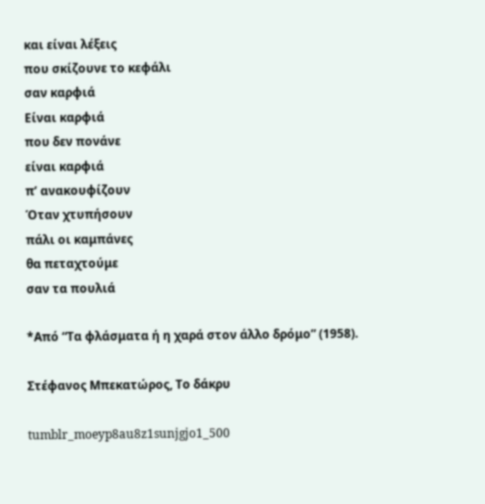και είναι λέξεις
που σκίζουνε το κεφάλι
σαν καρφιά
Είναι καρφιά
που δεν πονάνε
είναι καρφιά
π’ ανακουφίζουν
Όταν χτυπήσουν
πάλι οι καμπάνες
θα πεταχτούμε
σαν τα πουλιά

*Από “Τα φλάσματα ή η χαρά στον άλλο δρόμο” (1958).

Στέφανος Μπεκατώρος, Το δάκρυ

tumblr_moeyp8au8z1sunjgjo1_500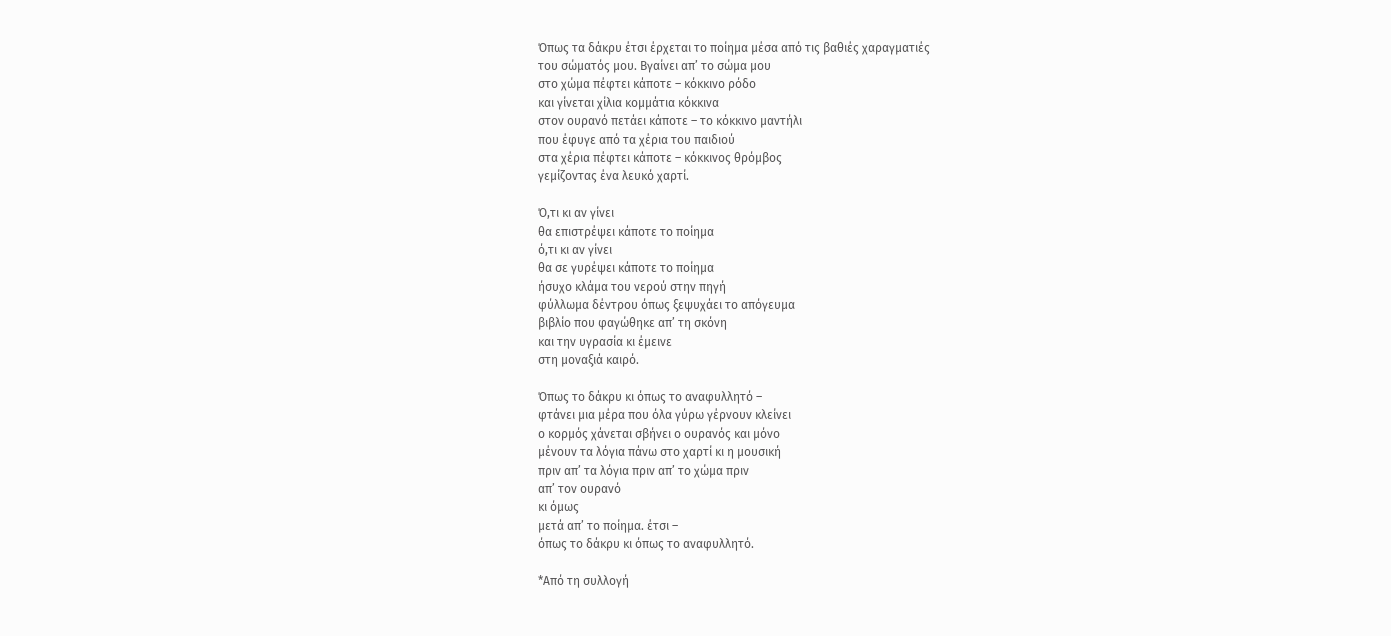Όπως τα δάκρυ έτσι έρχεται το ποίημα μέσα από τις βαθιές χαραγματιές
του σώματός μου. Βγαίνει απ’ το σώμα μου
στο χώμα πέφτει κάποτε – κόκκινο ρόδο
και γίνεται χίλια κομμάτια κόκκινα
στον ουρανό πετάει κάποτε – το κόκκινο μαντήλι
που έφυγε από τα χέρια του παιδιού
στα χέρια πέφτει κάποτε – κόκκινος θρόμβος
γεμίζοντας ένα λευκό χαρτί.

Ό,τι κι αν γίνει
θα επιστρέψει κάποτε το ποίημα
ό,τι κι αν γίνει
θα σε γυρέψει κάποτε το ποίημα
ήσυχο κλάμα του νερού στην πηγή
φύλλωμα δέντρου όπως ξεψυχάει το απόγευμα
βιβλίο που φαγώθηκε απ’ τη σκόνη
και την υγρασία κι έμεινε
στη μοναξιά καιρό.

Όπως το δάκρυ κι όπως το αναφυλλητό –
φτάνει μια μέρα που όλα γύρω γέρνουν κλείνει
ο κορμός χάνεται σβήνει ο ουρανός και μόνο
μένουν τα λόγια πάνω στο χαρτί κι η μουσική
πριν απ’ τα λόγια πριν απ’ το χώμα πριν
απ’ τον ουρανό
κι όμως
μετά απ’ το ποίημα. έτσι –
όπως το δάκρυ κι όπως το αναφυλλητό.

*Από τη συλλογή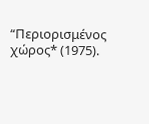“Περιορισμένος χώρος* (1975).